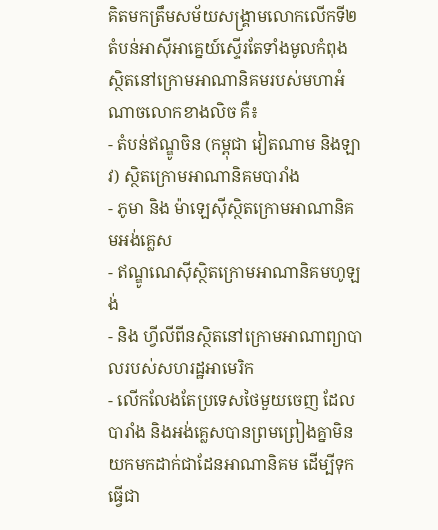គិតមកត្រឹមសម័យសង្រ្គាមលោកលើកទី២ តំបន់អាស៊ីអាគ្នេយ៍ស្ទើរតែទាំងមូលកំពុងស្ថិតនៅក្រោមអាណានិគមរបស់មហាអំណាចលោកខាងលិច គឺ៖
- តំបន់ឥណ្ឌូចិន (កម្ពុជា វៀតណាម និងឡាវ) ស្ថិតក្រោមអាណានិគមបារាំង
- ភូមា និង ម៉ាឡេស៊ីស្ថិតក្រោមអាណានិគមអង់គ្លេស
- ឥណ្ឌូណេស៊ីស្ថិតក្រោមអាណានិគមហូឡង់
- និង ហ្វីលីពីនស្ថិតនៅក្រោមអាណាព្យាបាលរបស់សហរដ្ឋអាមេរិក
- លើកលែងតែប្រទេសថៃមួយចេញ ដែលបារាំង និងអង់គ្លេសបានព្រមព្រៀងគ្នាមិនយកមកដាក់ជាដែនអាណានិគម ដើម្បីទុកធ្វើជា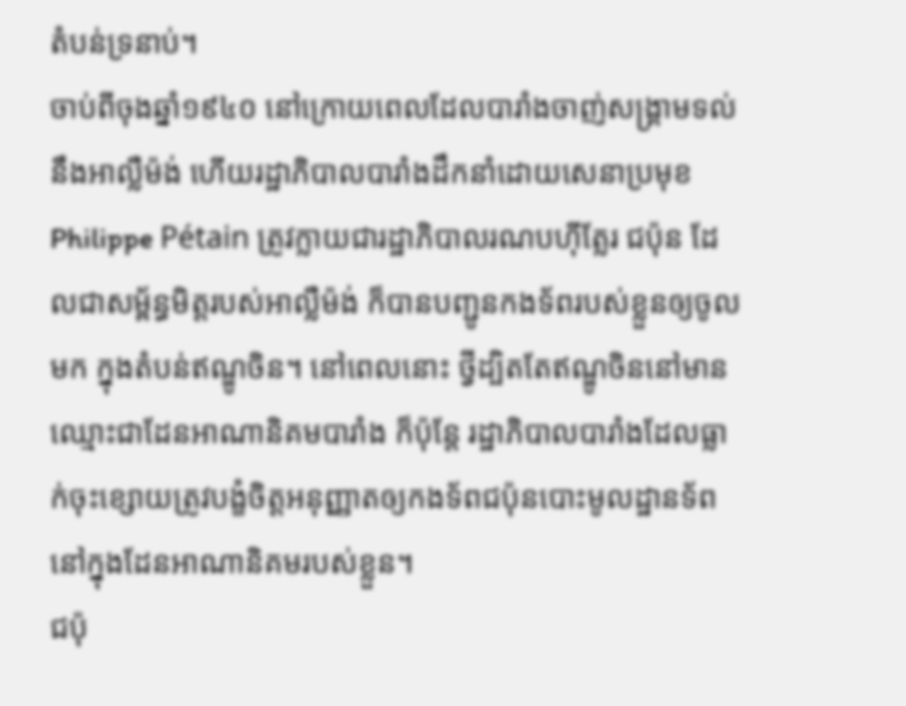តំបន់ទ្រនាប់។
ចាប់ពីចុងឆ្នាំ១៩៤០ នៅក្រោយពេលដែលបារាំងចាញ់សង្រ្គាមទល់នឹងអាល្លឺម៉ង់ ហើយរដ្ឋាភិបាលបារាំងដឹកនាំដោយសេនាប្រមុខ Philippe Pétain ត្រូវក្លាយជារដ្ឋាភិបាលរណបហ៊ីត្លែរ ជប៉ុន ដែលជាសម្ព័ន្ធមិត្តរបស់អាល្លឺម៉ង់ ក៏បានបញ្ជូនកងទ័ពរបស់ខ្លួនឲ្យចូលមក ក្នុងតំបន់ឥណ្ឌូចិន។ នៅពេលនោះ ថ្វីដ្បិតតែឥណ្ឌូចិននៅមានឈ្មោះជាដែនអាណានិគមបារាំង ក៏ប៉ុន្តែ រដ្ឋាភិបាលបារាំងដែលធ្លាក់ចុះខ្សោយត្រូវបង្ខំចិត្តអនុញ្ញាតឲ្យកងទ័ពជប៉ុនបោះមូលដ្ឋានទ័ពនៅក្នុងដែនអាណានិគមរបស់ខ្លួន។
ជប៉ុ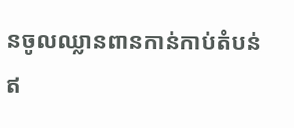នចូលឈ្លានពានកាន់កាប់តំបន់ឥ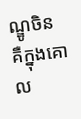ណ្ឌូចិន គឺក្នុងគោល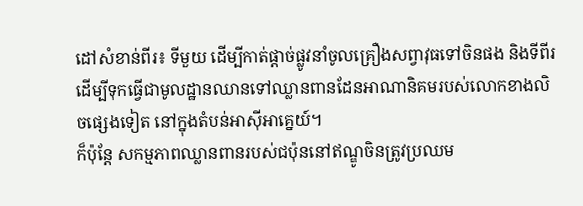ដៅសំខាន់ពីរ៖ ទីមួយ ដើម្បីកាត់ផ្តាច់ផ្លូវនាំចូលគ្រឿងសព្វាវុធទៅចិនផង និងទីពីរ ដើម្បីទុកធ្វើជាមូលដ្ឋានឈានទៅឈ្លានពានដែនអាណានិគមរបស់លោកខាងលិចផ្សេងទៀត នៅក្នុងតំបន់អាស៊ីអាគ្នេយ៍។
ក៏ប៉ុន្តែ សកម្មភាពឈ្លានពានរបស់ជប៉ុននៅឥណ្ឌូចិនត្រូវប្រឈម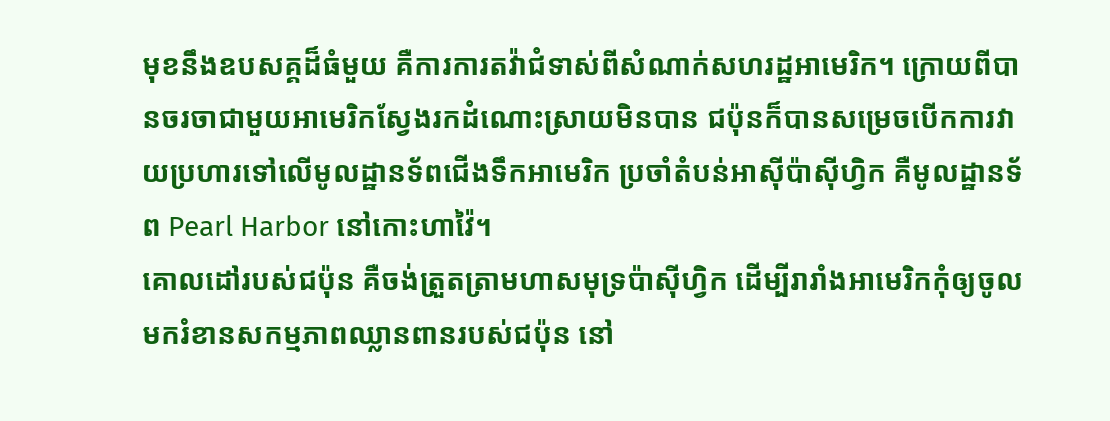មុខនឹងឧបសគ្គដ៏ធំមួយ គឺការការតវ៉ាជំទាស់ពីសំណាក់សហរដ្ឋអាមេរិក។ ក្រោយពីបានចរចាជាមួយអាមេរិកស្វែងរកដំណោះស្រាយមិនបាន ជប៉ុនក៏បានសម្រេចបើកការវាយប្រហារទៅលើមូលដ្ឋានទ័ពជើងទឹកអាមេរិក ប្រចាំតំបន់អាស៊ីប៉ាស៊ីហ្វិក គឺមូលដ្ឋានទ័ព Pearl Harbor នៅកោះហាវ៉ៃ។
គោលដៅរបស់ជប៉ុន គឺចង់ត្រួតត្រាមហាសមុទ្រប៉ាស៊ីហ្វិក ដើម្បីរារាំងអាមេរិកកុំឲ្យចូលមករំខានសកម្មភាពឈ្លានពានរបស់ជប៉ុន នៅ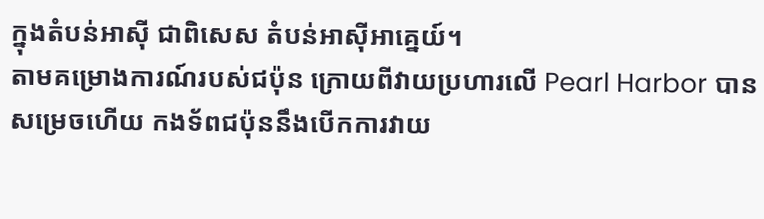ក្នុងតំបន់អាស៊ី ជាពិសេស តំបន់អាស៊ីអាគ្នេយ៍។
តាមគម្រោងការណ៍របស់ជប៉ុន ក្រោយពីវាយប្រហារលើ Pearl Harbor បានសម្រេចហើយ កងទ័ពជប៉ុននឹងបើកការវាយ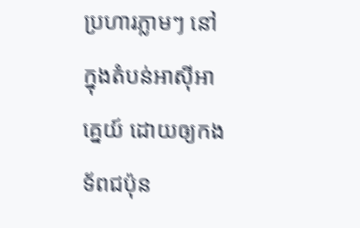ប្រហារភ្លាមៗ នៅក្នុងតំបន់អាស៊ីអាគ្នេយ៍ ដោយឲ្យកងទ័ពជប៉ុន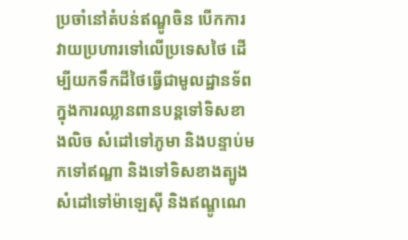ប្រចាំនៅតំបន់ឥណ្ឌូចិន បើកការវាយប្រហារទៅលើប្រទេសថៃ ដើម្បីយកទឹកដីថៃធ្វើជាមូលដ្ឋានទ័ពក្នុងការឈ្លានពានបន្តទៅទិសខាងលិច សំដៅទៅភូមា និងបន្ទាប់មកទៅឥណ្ឌា និងទៅទិសខាងត្បូង សំដៅទៅម៉ាឡេស៊ី និងឥណ្ឌូណេ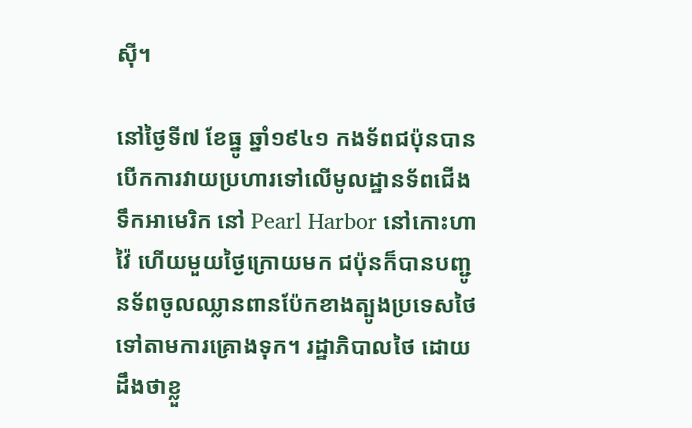ស៊ី។

នៅថ្ងៃទី៧ ខែធ្នូ ឆ្នាំ១៩៤១ កងទ័ពជប៉ុនបានបើកការវាយប្រហារទៅលើមូលដ្ឋានទ័ពជើងទឹកអាមេរិក នៅ Pearl Harbor នៅកោះហាវ៉ៃ ហើយមួយថ្ងៃក្រោយមក ជប៉ុនក៏បានបញ្ជូនទ័ពចូលឈ្លានពានប៉ែកខាងត្បូងប្រទេសថៃ ទៅតាមការគ្រោងទុក។ រដ្ឋាភិបាលថៃ ដោយដឹងថាខ្លួ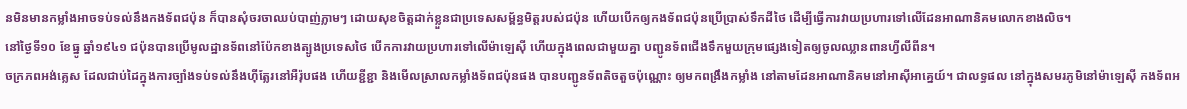នមិនមានកម្លាំងអាចទប់ទល់នឹងកងទ័ពជប៉ុន ក៏បានសុំចរចាឈប់បាញ់ភ្លាមៗ ដោយសុខចិត្តដាក់ខ្លួនជាប្រទេសសម្ព័ន្ធមិត្តរបស់ជប៉ុន ហើយបើកឲ្យកងទ័ពជប៉ុនប្រើប្រាស់ទឹកដីថៃ ដើម្បីធ្វើការវាយប្រហារទៅលើដែនអាណានិគមលោកខាងលិច។
នៅថ្ងៃទី១០ ខែធ្នូ ឆ្នាំ១៩៤១ ជប៉ុនបានប្រើមូលដ្ឋានទ័ពនៅប៉ែកខាងត្បូងប្រទេសថៃ បើកការវាយប្រហារទៅលើម៉ាឡេស៊ី ហើយក្នុងពេលជាមួយគ្នា បញ្ជូនទ័ពជើងទឹកមួយក្រុមផ្សេងទៀតឲ្យចូលឈ្លានពានហ្វីលីពីន។
ចក្រភពអង់គ្លេស ដែលជាប់ដៃក្នុងការច្បាំងទប់ទល់នឹងហ៊ីត្លែរនៅអឺរ៉ុបផង ហើយខ្ជីខ្ជា និងមើលស្រាលកម្លាំងទ័ពជប៉ុនផង បានបញ្ជូនទ័ពតិចតួចប៉ុណ្ណោះ ឲ្យមកពង្រឹងកម្លាំង នៅតាមដែនអាណានិគមនៅអាស៊ីអាគ្នេយ៍។ ជាលទ្ធផល នៅក្នុងសមរភូមិនៅម៉ាឡេស៊ី កងទ័ពអ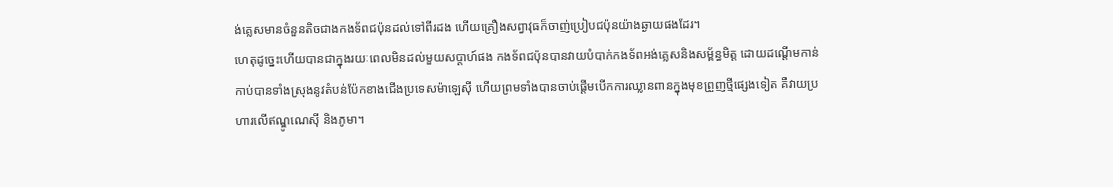ង់គ្លេសមានចំនួនតិចជាងកងទ័ពជប៉ុនដល់ទៅពីរដង ហើយគ្រឿងសព្វាវុធក៏ចាញ់ប្រៀបជប៉ុនយ៉ាងឆ្ងាយផងដែរ។
ហេតុដូច្នេះហើយបានជាក្នុងរយៈពេលមិនដល់មួយសប្តាហ៍ផង កងទ័ពជប៉ុនបានវាយបំបាក់កងទ័ពអង់គ្លេសនិងសម្ព័ន្ធមិត្ត ដោយដណ្តើមកាន់កាប់បានទាំងស្រុងនូវតំបន់ប៉ែកខាងជើងប្រទេសម៉ាឡេស៊ី ហើយព្រមទាំងបានចាប់ផ្តើមបើកការឈ្លានពានក្នុងមុខព្រួញថ្មីផ្សេងទៀត គឺវាយប្រហារលើឥណ្ឌូណេស៊ី និងភូមា។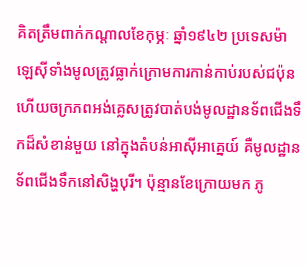គិតត្រឹមពាក់កណ្តាលខែកុម្ភៈ ឆ្នាំ១៩៤២ ប្រទេសម៉ាឡេស៊ីទាំងមូលត្រូវធ្លាក់ក្រោមការកាន់កាប់របស់ជប៉ុន ហើយចក្រភពអង់គ្លេសត្រូវបាត់បង់មូលដ្ឋានទ័ពជើងទឹកដ៏សំខាន់មួយ នៅក្នុងតំបន់អាស៊ីអាគ្នេយ៍ គឺមូលដ្ឋានទ័ពជើងទឹកនៅសិង្ហបុរី។ ប៉ុន្មានខែក្រោយមក ភូ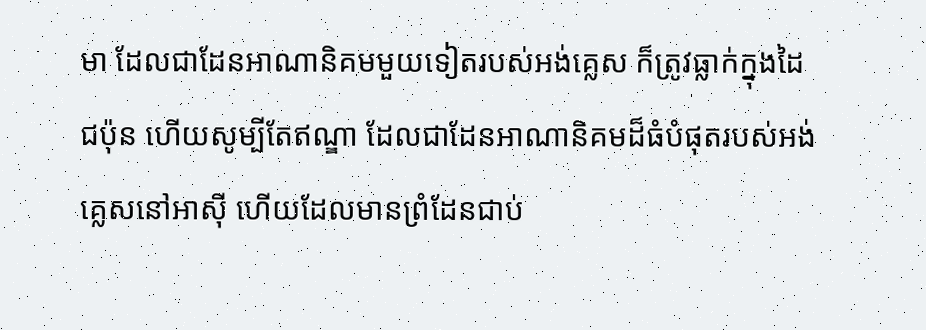មា ដែលជាដែនអាណានិគមមួយទៀតរបស់អង់គ្លេស ក៏ត្រូវធ្លាក់ក្នុងដៃជប៉ុន ហើយសូម្បីតែឥណ្ឌា ដែលជាដែនអាណានិគមដ៏ធំបំផុតរបស់អង់គ្លេសនៅអាស៊ី ហើយដែលមានព្រំដែនជាប់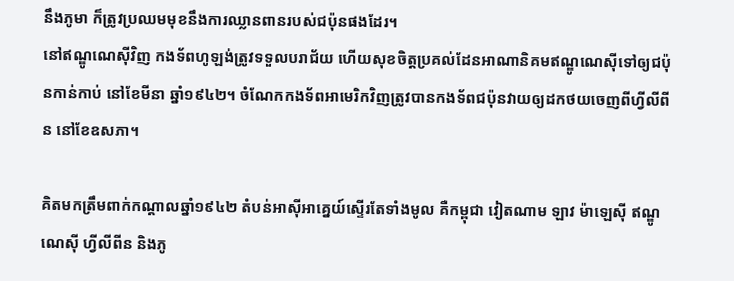នឹងភូមា ក៏ត្រូវប្រឈមមុខនឹងការឈ្លានពានរបស់ជប៉ុនផងដែរ។
នៅឥណ្ឌូណេស៊ីវិញ កងទ័ពហូឡង់ត្រូវទទួលបរាជ័យ ហើយសុខចិត្តប្រគល់ដែនអាណានិគមឥណ្ឌូណេស៊ីទៅឲ្យជប៉ុនកាន់កាប់ នៅខែមីនា ឆ្នាំ១៩៤២។ ចំណែកកងទ័ពអាមេរិកវិញត្រូវបានកងទ័ពជប៉ុនវាយឲ្យដកថយចេញពីហ្វីលីពីន នៅខែឧសភា។

គិតមកត្រឹមពាក់កណ្តាលឆ្នាំ១៩៤២ តំបន់អាស៊ីអាគ្នេយ៍ស្ទើរតែទាំងមូល គឺកម្ពុជា វៀតណាម ឡាវ ម៉ាឡេស៊ី ឥណ្ឌូណេស៊ី ហ្វីលីពីន និងភូ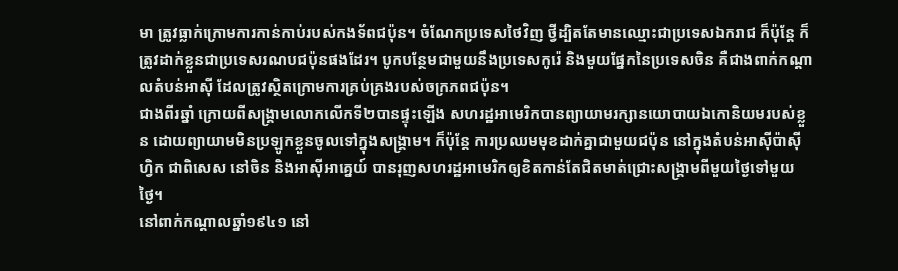មា ត្រូវធ្លាក់ក្រោមការកាន់កាប់របស់កងទ័ពជប៉ុន។ ចំណែកប្រទេសថៃវិញ ថ្វីដ្បិតតែមានឈ្មោះជាប្រទេសឯករាជ ក៏ប៉ុន្តែ ក៏ត្រូវដាក់ខ្លួនជាប្រទេសរណបជប៉ុនផងដែរ។ បូកបន្ថែមជាមួយនឹងប្រទេសកូរ៉េ និងមួយផ្នែកនៃប្រទេសចិន គឺជាងពាក់កណ្តាលតំបន់អាស៊ី ដែលត្រូវស្ថិតក្រោមការគ្រប់គ្រងរបស់ចក្រភពជប៉ុន។
ជាងពីរឆ្នាំ ក្រោយពីសង្រ្គាមលោកលើកទី២បានផ្ទុះឡើង សហរដ្ឋអាមេរិកបានព្យាយាមរក្សានយោបាយឯកោនិយមរបស់ខ្លួន ដោយព្យាយាមមិនប្រឡូកខ្លួនចូលទៅក្នុងសង្រ្គាម។ ក៏ប៉ុន្តែ ការប្រឈមមុខដាក់គ្នាជាមួយជប៉ុន នៅក្នុងតំបន់អាស៊ីប៉ាស៊ីហ្វិក ជាពិសេស នៅចិន និងអាស៊ីអាគ្នេយ៍ បានរុញសហរដ្ឋអាមេរិកឲ្យខិតកាន់តែជិតមាត់ជ្រោះសង្រ្គាមពីមួយថ្ងៃទៅមួយថ្ងៃ។
នៅពាក់កណ្តាលឆ្នាំ១៩៤១ នៅ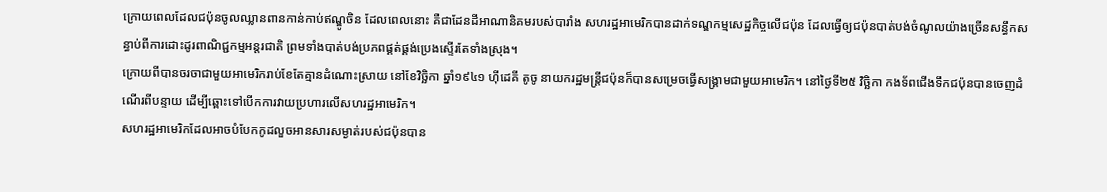ក្រោយពេលដែលជប៉ុនចូលឈ្លានពានកាន់កាប់ឥណ្ឌូចិន ដែលពេលនោះ គឺជាដែនដីអាណានិគមរបស់បារាំង សហរដ្ឋអាមេរិកបានដាក់ទណ្ឌកម្មសេដ្ឋកិច្ចលើជប៉ុន ដែលធ្វើឲ្យជប៉ុនបាត់បង់ចំណូលយ៉ាងច្រើនសន្ធឹកសន្ធាប់ពីការដោះដូរពាណិជ្ជកម្មអន្តរជាតិ ព្រមទាំងបាត់បង់ប្រភពផ្គត់ផ្គង់ប្រេងស្ទើរតែទាំងស្រុង។
ក្រោយពីបានចរចាជាមួយអាមេរិករាប់ខែតែគ្មានដំណោះស្រាយ នៅខែវិច្ឆិកា ឆ្នាំ១៩៤១ ហ៊ីដេគី តូចូ នាយករដ្ឋមន្រ្តីជប៉ុនក៏បានសម្រេចធ្វើសង្រ្គាមជាមួយអាមេរិក។ នៅថ្ងៃទី២៥ វិច្ឆិកា កងទ័ពជើងទឹកជប៉ុនបានចេញដំណើរពីបន្ទាយ ដើម្បីឆ្ពោះទៅបើកការវាយប្រហារលើសហរដ្ឋអាមេរិក។
សហរដ្ឋអាមេរិកដែលអាចបំបែកកូដលួចអានសារសម្ងាត់របស់ជប៉ុនបាន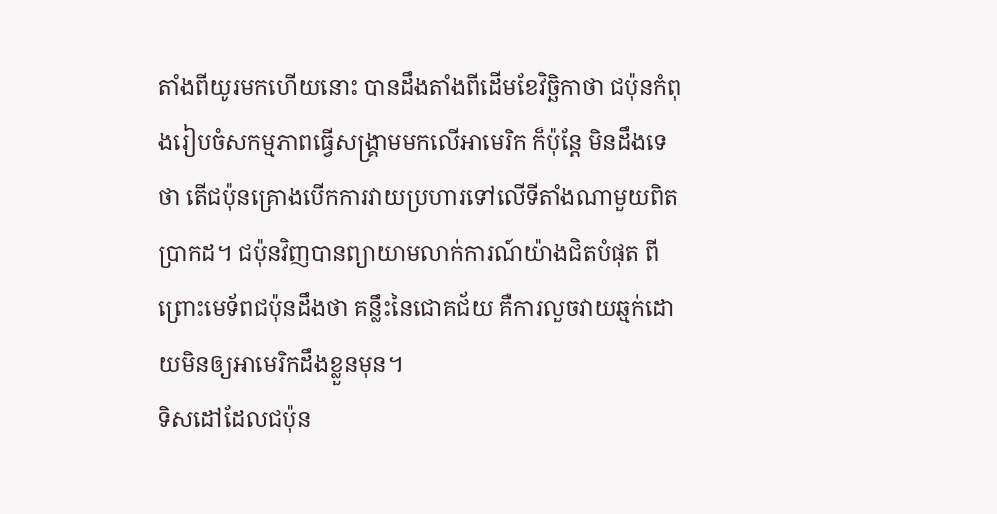តាំងពីយូរមកហើយនោះ បានដឹងតាំងពីដើមខែវិច្ឆិកាថា ជប៉ុនកំពុងរៀបចំសកម្មភាពធ្វើសង្រ្គាមមកលើអាមេរិក ក៏ប៉ុន្តែ មិនដឹងទេថា តើជប៉ុនគ្រោងបើកការវាយប្រហារទៅលើទីតាំងណាមួយពិតប្រាកដ។ ជប៉ុនវិញបានព្យាយាមលាក់ការណ៍យ៉ាងជិតបំផុត ពីព្រោះមេទ័ពជប៉ុនដឹងថា គន្លឹះនៃជោគជ័យ គឺការលួចវាយឆ្មក់ដោយមិនឲ្យអាមេរិកដឹងខ្លួនមុន។
ទិសដៅដែលជប៉ុន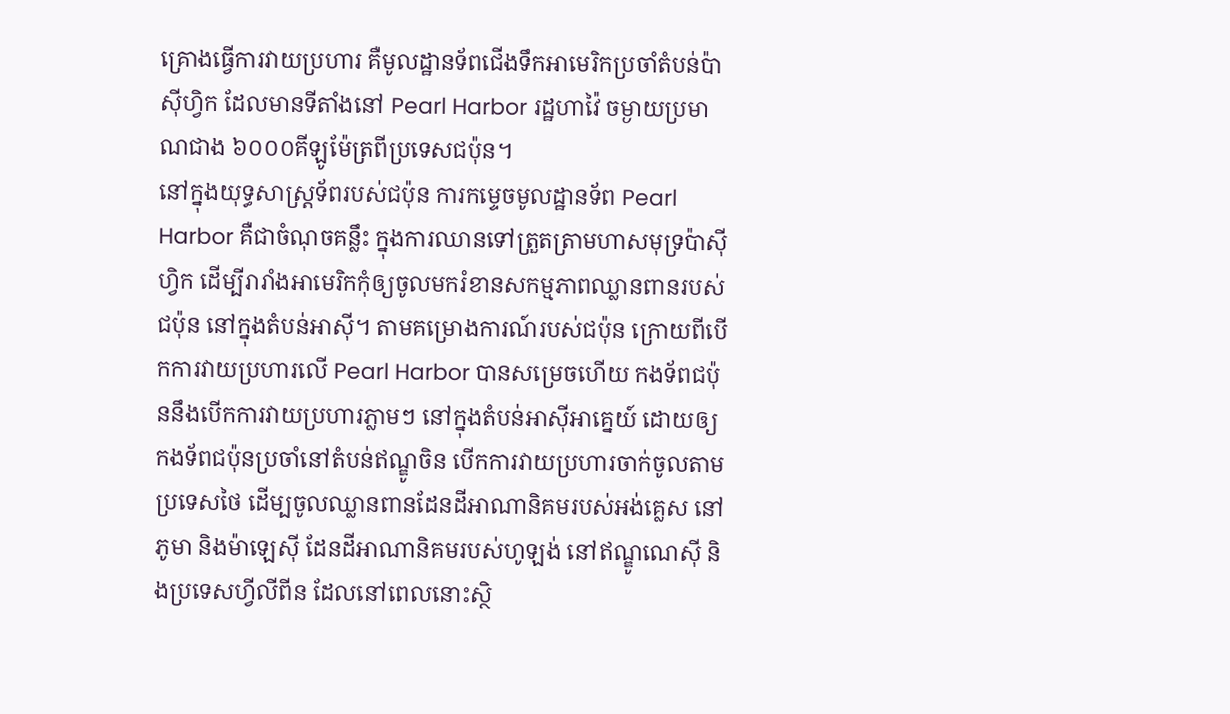គ្រោងធ្វើការវាយប្រហារ គឺមូលដ្ឋានទ័ពជើងទឹកអាមេរិកប្រចាំតំបន់ប៉ាស៊ីហ្វិក ដែលមានទីតាំងនៅ Pearl Harbor រដ្ឋហាវ៉ៃ ចម្ងាយប្រមាណជាង ៦០០០គីឡូម៉ែត្រពីប្រទេសជប៉ុន។
នៅក្នុងយុទ្ធសាស្រ្តទ័ពរបស់ជប៉ុន ការកម្ទេចមូលដ្ឋានទ័ព Pearl Harbor គឺជាចំណុចគន្លឹះ ក្នុងការឈានទៅត្រួតត្រាមហាសមុទ្រប៉ាស៊ីហ្វិក ដើម្បីរារាំងអាមេរិកកុំឲ្យចូលមករំខានសកម្មភាពឈ្លានពានរបស់ជប៉ុន នៅក្នុងតំបន់អាស៊ី។ តាមគម្រោងការណ៍របស់ជប៉ុន ក្រោយពីបើកការវាយប្រហារលើ Pearl Harbor បានសម្រេចហើយ កងទ័ពជប៉ុននឹងបើកការវាយប្រហារភ្លាមៗ នៅក្នុងតំបន់អាស៊ីអាគ្នេយ៍ ដោយឲ្យកងទ័ពជប៉ុនប្រចាំនៅតំបន់ឥណ្ឌូចិន បើកការវាយប្រហារចាក់ចូលតាមប្រទេសថៃ ដើម្បចូលឈ្លានពានដែនដីអាណានិគមរបស់អង់គ្លេស នៅភូមា និងម៉ាឡេស៊ី ដែនដីអាណានិគមរបស់ហូឡង់ នៅឥណ្ឌូណេស៊ី និងប្រទេសហ្វីលីពីន ដែលនៅពេលនោះស្ថិ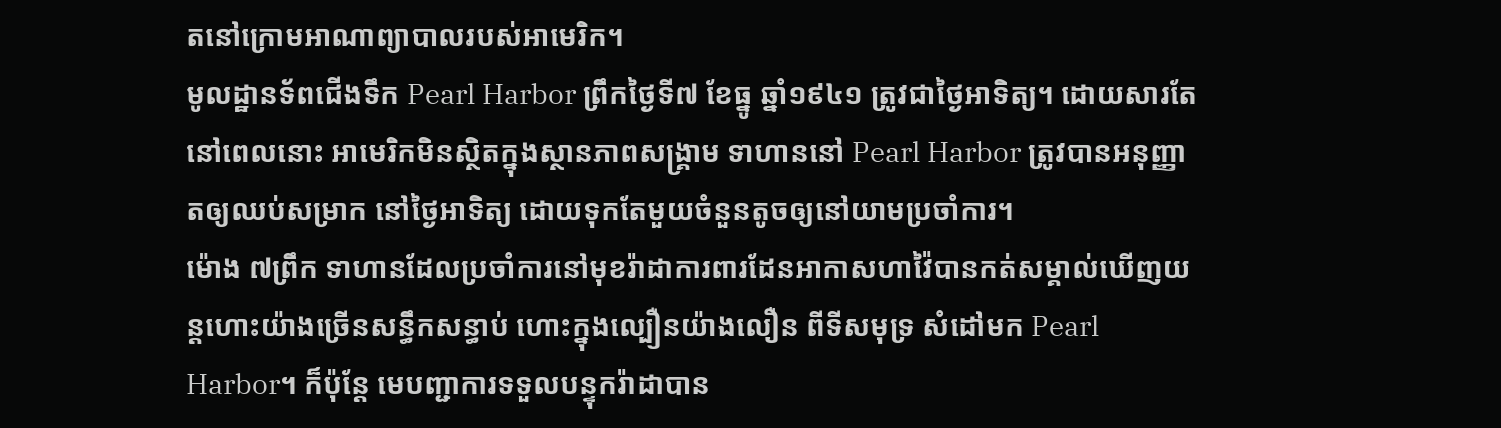តនៅក្រោមអាណាព្យាបាលរបស់អាមេរិក។
មូលដ្ឋានទ័ពជើងទឹក Pearl Harbor ព្រឹកថ្ងៃទី៧ ខែធ្នូ ឆ្នាំ១៩៤១ ត្រូវជាថ្ងៃអាទិត្យ។ ដោយសារតែនៅពេលនោះ អាមេរិកមិនស្ថិតក្នុងស្ថានភាពសង្រ្គាម ទាហាននៅ Pearl Harbor ត្រូវបានអនុញ្ញាតឲ្យឈប់សម្រាក នៅថ្ងៃអាទិត្យ ដោយទុកតែមួយចំនួនតូចឲ្យនៅយាមប្រចាំការ។
ម៉ោង ៧ព្រឹក ទាហានដែលប្រចាំការនៅមុខរ៉ាដាការពារដែនអាកាសហាវ៉ៃបានកត់សម្គាល់ឃើញយន្តហោះយ៉ាងច្រើនសន្ធឹកសន្ធាប់ ហោះក្នុងល្បឿនយ៉ាងលឿន ពីទីសមុទ្រ សំដៅមក Pearl Harbor។ ក៏ប៉ុន្តែ មេបញ្ជាការទទួលបន្ទុករ៉ាដាបាន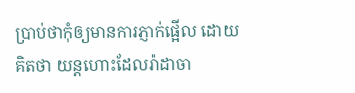ប្រាប់ថាកុំឲ្យមានការភ្ញាក់ផ្អើល ដោយគិតថា យន្តហោះដែលរ៉ាដាចា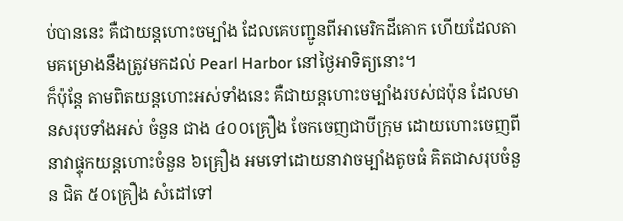ប់បាននេះ គឺជាយន្តហោះចម្បាំង ដែលគេបញ្ជូនពីអាមេរិកដីគោក ហើយដែលតាមគម្រោងនឹងត្រូវមកដល់ Pearl Harbor នៅថ្ងៃអាទិត្យនោះ។
ក៏ប៉ុន្តែ តាមពិតយន្តហោះអស់ទាំងនេះ គឺជាយន្តហោះចម្បាំងរបស់ជប៉ុន ដែលមានសរុបទាំងអស់ ចំនួន ជាង ៤០០គ្រឿង ចែកចេញជាបីក្រុម ដោយហោះចេញពីនាវាផ្ទុកយន្តហោះចំនួន ៦គ្រឿង អមទៅដោយនាវាចម្បាំងតូចធំ គិតជាសរុបចំនួន ជិត ៥០គ្រឿង សំដៅទៅ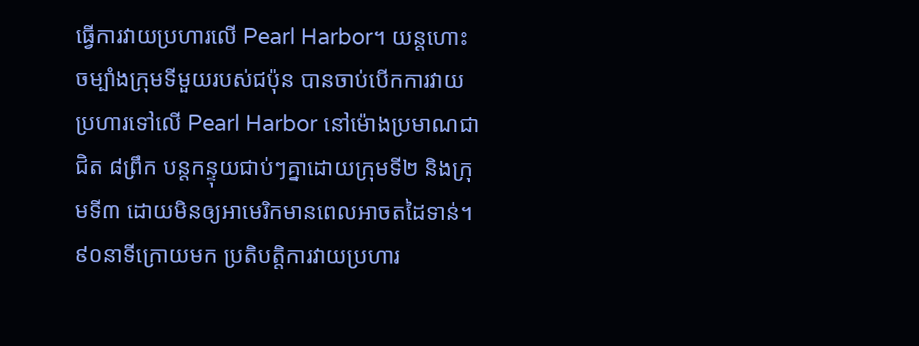ធ្វើការវាយប្រហារលើ Pearl Harbor។ យន្តហោះចម្បាំងក្រុមទីមួយរបស់ជប៉ុន បានចាប់បើកការវាយប្រហារទៅលើ Pearl Harbor នៅម៉ោងប្រមាណជាជិត ៨ព្រឹក បន្តកន្ទុយជាប់ៗគ្នាដោយក្រុមទី២ និងក្រុមទី៣ ដោយមិនឲ្យអាមេរិកមានពេលអាចតដៃទាន់។
៩០នាទីក្រោយមក ប្រតិបត្តិការវាយប្រហារ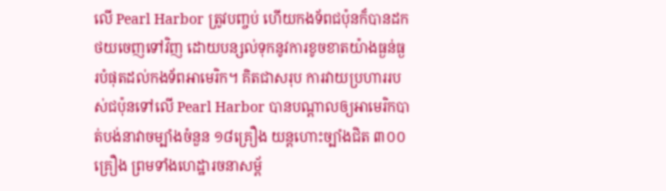លើ Pearl Harbor ត្រូវបញ្ចប់ ហើយកងទ័ពជប៉ុនក៏បានដកថយចេញទៅវិញ ដោយបន្សល់ទុកនូវការខូចខាតយ៉ាងធ្ងន់ធ្ងរបំផុតដល់កងទ័ពអាមេរិក។ គិតជាសរុប ការវាយប្រហាររបស់ជប៉ុនទៅលើ Pearl Harbor បានបណ្តាលឲ្យអាមេរិកបាត់បង់នាវាចម្បាំងចំនួន ១៨គ្រឿង យន្តហោះច្បាំងជិត ៣០០គ្រឿង ព្រមទាំងហេដ្ឋារចនាសម្ព័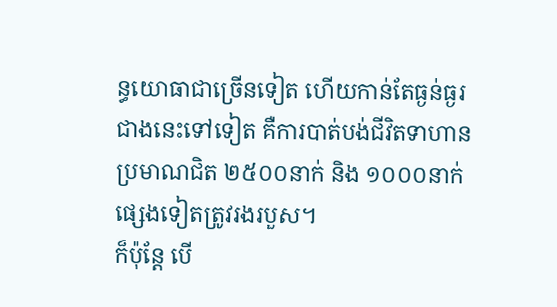ន្ធយោធាជាច្រើនទៀត ហើយកាន់តែធ្ងន់ធ្ងរជាងនេះទៅទៀត គឺការបាត់បង់ជីវិតទាហានប្រមាណជិត ២៥០០នាក់ និង ១០០០នាក់ផ្សេងទៀតត្រូវរងរបួស។
ក៏ប៉ុន្តែ បើ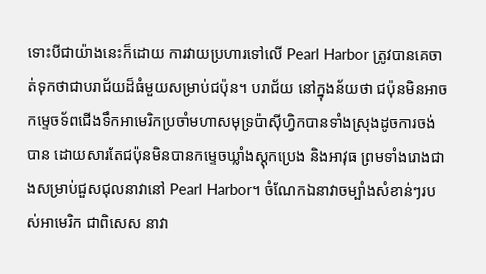ទោះបីជាយ៉ាងនេះក៏ដោយ ការវាយប្រហារទៅលើ Pearl Harbor ត្រូវបានគេចាត់ទុកថាជាបរាជ័យដ៏ធំមួយសម្រាប់ជប៉ុន។ បរាជ័យ នៅក្នុងន័យថា ជប៉ុនមិនអាច កម្ទេចទ័ពជើងទឹកអាមេរិកប្រចាំមហាសមុទ្រប៉ាស៊ីហ្វិកបានទាំងស្រុងដូចការចង់បាន ដោយសារតែជប៉ុនមិនបានកម្ទេចឃ្លាំងស្តុកប្រេង និងអាវុធ ព្រមទាំងរោងជាងសម្រាប់ជួសជុលនាវានៅ Pearl Harbor។ ចំណែកឯនាវាចម្បាំងសំខាន់ៗរបស់អាមេរិក ជាពិសេស នាវា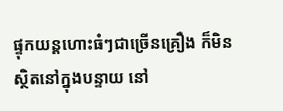ផ្ទុកយន្តហោះធំៗជាច្រើនគ្រឿង ក៏មិនស្ថិតនៅក្នុងបន្ទាយ នៅ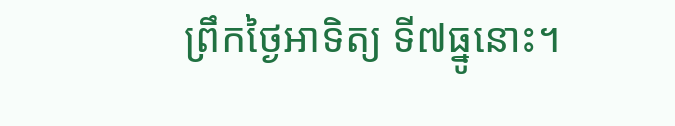ព្រឹកថ្ងៃអាទិត្យ ទី៧ធ្នូនោះ។